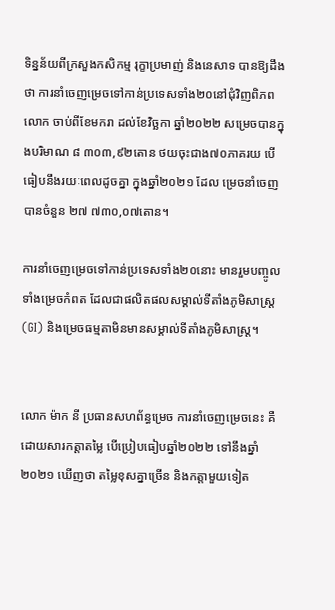ទិន្នន័យពីក្រសួងកសិកម្ម រុក្ខាប្រមាញ់ និងនេសាទ បានឱ្យដឹងថា ការនាំចេញម្រេចទៅកាន់ប្រទេសទាំង២០នៅជុំវិញពិភពលោក ចាប់ពីខែមករា ដល់ខែវិច្ឆកា ឆ្នាំ២០២២ សម្រេចបានក្នុងបរិមាណ ៨ ៣០៣,៩២តោន ថយចុះជាង៧០ភាគរយ បើធៀបនឹងរយៈពេលដូចគ្នា ក្នុងឆ្នាំ២០២១ ដែល ម្រេចនាំចេញបានចំនួន ២៧ ៧៣០,០៧តោន។

ការនាំចេញម្រេចទៅកាន់ប្រទេសទាំង២០នោះ មានរួមបញ្ចូលទាំងម្រេចកំពត ដែលជាផលិតផលសម្គាល់ទីតាំងភូមិសាស្រ្ត (GI) និងម្រេចធម្មតាមិនមានសម្គាល់ទីតាំងភូមិសាស្រ្ត។


លោក ម៉ាក នី ប្រធានសហព័ន្ធម្រេច ការនាំចេញម្រេចនេះ គឺដោយសារកត្តាតម្លៃ បើប្រៀបធៀបឆ្នាំ២០២២ ទៅនឹងឆ្នាំ២០២១ ឃើញថា តម្លៃខុសគ្នាច្រើន និងកត្តាមួយទៀត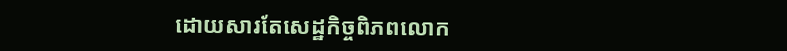ដោយសារតែសេដ្ឋកិច្ចពិភពលោក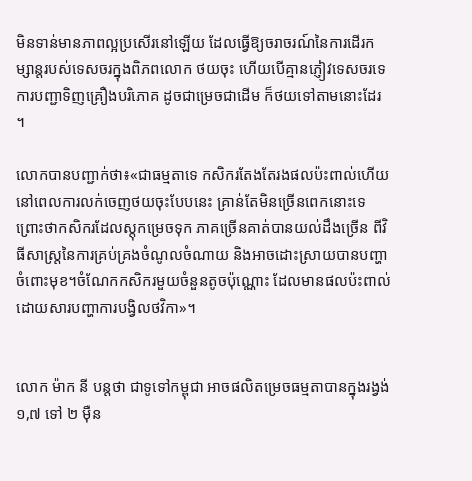មិនទាន់មានភាពល្អប្រសើរនៅឡើយ ដែលធ្វើឱ្យចរាចរណ៍នៃការដើរកម្សាន្តរបស់ទេសចរក្នុងពិភពលោក ថយចុះ ហើយបើគ្មានភ្ញៀវទេសចរទេ ការបញ្ជាទិញគ្រឿងបរិភោគ ដូចជាម្រេចជាដើម ក៏ថយទៅតាមនោះដែរ ។

លោកបានបញ្ជាក់ថា៖«ជាធម្មតាទេ កសិករតែងតែរងផលប៉ះពាល់ហើយ នៅពេលការលក់ចេញថយចុះបែបនេះ គ្រាន់តែមិនច្រើនពេកនោះទេ ព្រោះថាកសិករដែលស្តុកម្រេចទុក ភាគច្រើនគាត់បានយល់ដឹងច្រើន ពីវិធីសាស្រ្តនៃការគ្រប់គ្រងចំណូលចំណាយ និងអាចដោះស្រាយបានបញ្ហាចំពោះមុខ។ចំណែកកសិករមួយចំនួនតូចប៉ុណ្ណោះ ដែលមានផលប៉ះពាល់ដោយសារបញ្ហាការបង្វិលថវិកា»។


លោក ម៉ាក នី បន្តថា ជាទូទៅកម្ពុជា អាចផលិតម្រេចធម្មតាបានក្នុងរង្វង់ ១,៧ ទៅ ២ ម៉ឺន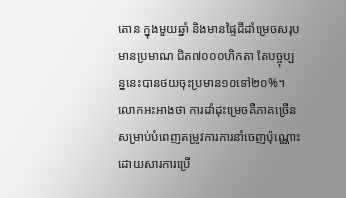តោន ក្នុងមួយឆ្នាំ និងមានផ្ទៃដីដាំម្រេចសរុបមានប្រមាណ ជិត៧០០០ហិកតា តែបច្ចុប្បន្ននេះបានថយចុះប្រមាន១០ទៅ២០%។ លោកអះអាងថា ការដាំដុះម្រេចគឺភាគច្រើន សម្រាប់បំពេញតម្រូវការការនាំចេញប៉ុណ្ណោះ ដោយសារការប្រើ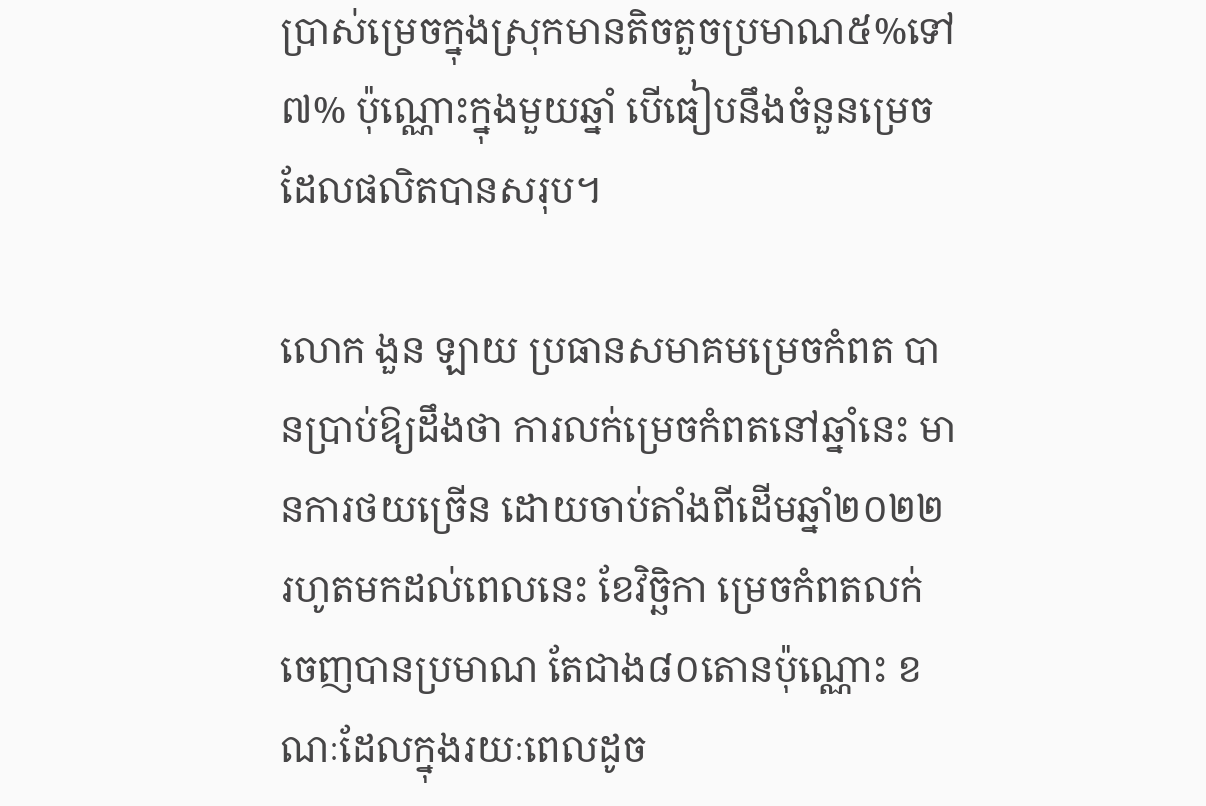ប្រាស់ម្រេចក្នុងស្រុកមានតិចតួចប្រមាណ៥%ទៅ៧% ប៉ុណ្ណោះក្នុងមួយឆ្នាំ បើធៀបនឹងចំនួនម្រេចដែលផលិតបានសរុប។

លោក ងួន ឡាយ ប្រធានសមាគមម្រេចកំពត បានប្រាប់ឱ្យដឹងថា ការលក់ម្រេចកំពតនៅឆ្នាំនេះ មានការថយច្រើន ដោយចាប់តាំងពីដើមឆ្នាំ២០២២ រហូតមកដល់ពេលនេះ ខែវិច្ឆិកា ម្រេចកំពតលក់ចេញបានប្រមាណ តែជាង៨០តោនប៉ុណ្ណោះ ខណៈដែលក្នុងរយៈពេលដូច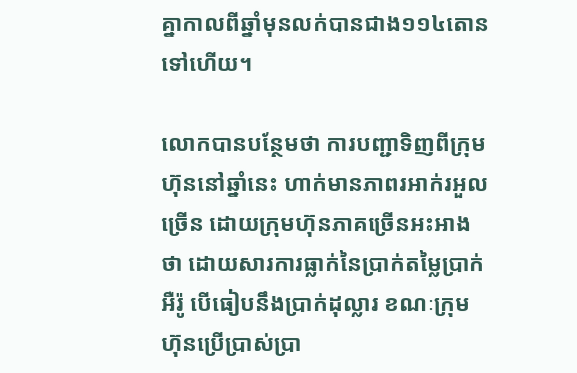គ្នាកាលពីឆ្នាំមុនលក់បានជាង១១៤តោនទៅហើយ។

លោកបានបន្ថែមថា ការបញ្ជាទិញពីក្រុមហ៊ុននៅឆ្នាំនេះ ហាក់មានភាពរអាក់រអួលច្រើន ដោយក្រុមហ៊ុនភាគច្រើនអះអាងថា ដោយសារការធ្លាក់នៃប្រាក់តម្លៃប្រាក់អឺរ៉ូ បើធៀបនឹងប្រាក់ដុល្លារ ខណៈក្រុមហ៊ុនប្រើប្រាស់ប្រា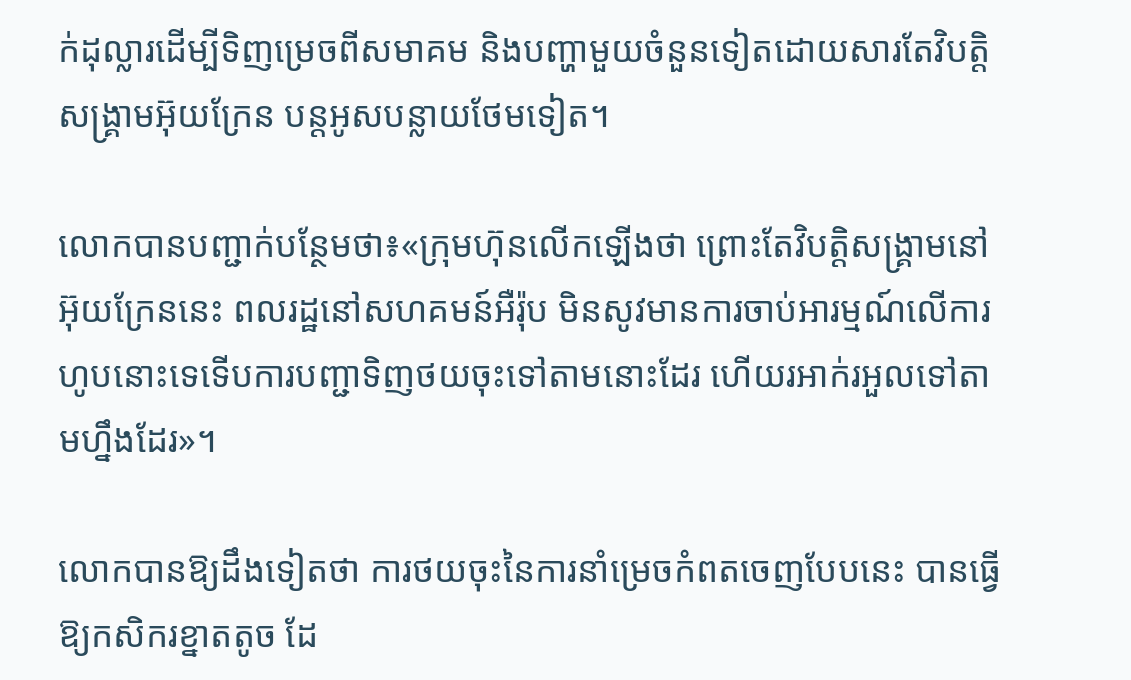ក់ដុល្លារដើម្បីទិញម្រេចពីសមាគម និងបញ្ហាមួយចំនួនទៀតដោយសារតែវិបត្តិសង្គ្រាមអ៊ុយក្រែន បន្តអូសបន្លាយថែមទៀត។

លោកបានបញ្ជាក់បន្ថែមថា៖«ក្រុមហ៊ុនលើកឡើងថា ព្រោះតែវិបត្តិសង្គ្រាមនៅអ៊ុយក្រែននេះ ពលរដ្ឋនៅសហគមន៍អឺរ៉ុប មិនសូវមានការចាប់អារម្មណ៍លើការហូបនោះទេទើបការបញ្ជាទិញថយចុះទៅតាមនោះដែរ ហើយរអាក់រអួលទៅតាមហ្នឹងដែរ»។

លោកបានឱ្យដឹងទៀតថា ការថយចុះនៃការនាំម្រេចកំពតចេញបែបនេះ បានធ្វើឱ្យកសិករខ្នាតតូច ដែ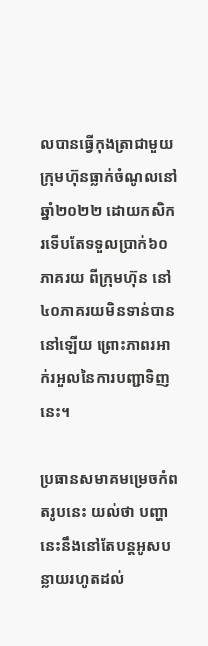លបានធ្វើកុងត្រាជាមួយក្រុមហ៊ុនធ្លាក់ចំណូលនៅឆ្នាំ២០២២ ដោយកសិករទើបតែទទួលប្រាក់៦០ភាគរយ ពីក្រុមហ៊ុន នៅ៤០ភាគរយមិនទាន់បាននៅឡើយ ព្រោះភាពរអាក់រអួលនៃការបញ្ជាទិញនេះ។

ប្រធានសមាគមម្រេចកំពតរូបនេះ យល់ថា បញ្ហានេះនឹងនៅតែបន្តអូសបន្លាយរហូតដល់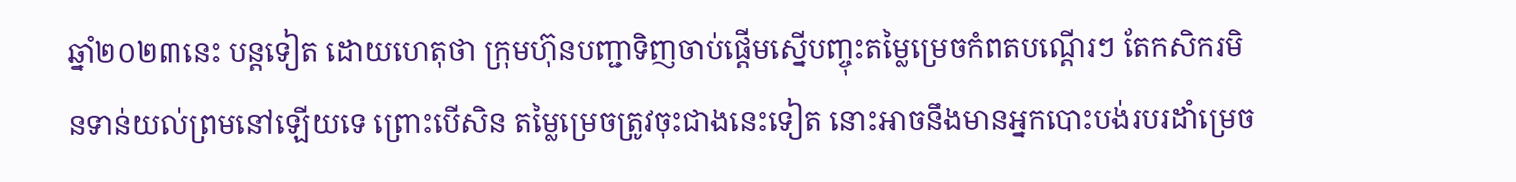ឆ្នាំ២០២៣នេះ បន្តទៀត ដោយហេតុថា ក្រុមហ៊ុនបញ្ជាទិញចាប់ផ្តើមស្នើបញ្ចុះតម្លៃម្រេចកំពតបណ្តើរៗ តែកសិករមិនទាន់យល់ព្រមនៅឡើយទេ ព្រោះបើសិន តម្លៃម្រេចត្រូវចុះជាងនេះទៀត នោះអាចនឹងមានអ្នកបោះបង់របរដាំម្រេច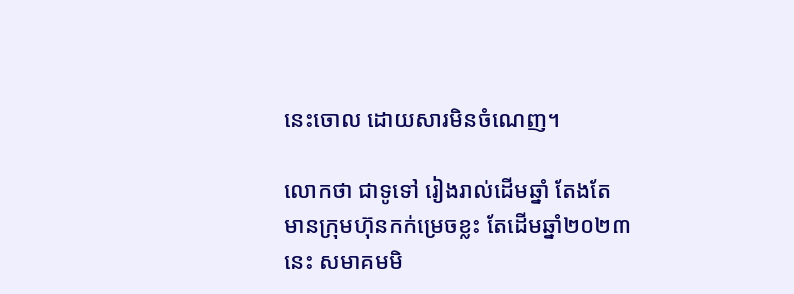នេះចោល ដោយសារមិនចំណេញ។

លោកថា ជាទូទៅ រៀងរាល់ដើមឆ្នាំ តែងតែមានក្រុមហ៊ុនកក់ម្រេចខ្លះ តែដើមឆ្នាំ២០២៣នេះ សមាគមមិ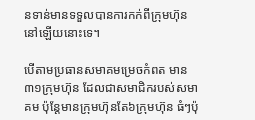នទាន់មានទទួលបានការកក់ពីក្រុមហ៊ុននៅឡើយនោះទេ។

បើតាមប្រធានសមាគមម្រេចកំពត មាន៣១ក្រុមហ៊ុន ដែលជាសមាជិករបស់សមាគម ប៉ុន្តែមានក្រុមហ៊ុនតែ៦ក្រុមហ៊ុន ធំៗប៉ុ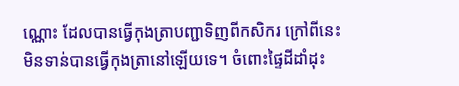ណ្ណោះ ដែលបានធ្វើកុងត្រាបញ្ជាទិញពីកសិករ ក្រៅពីនេះមិនទាន់បានធ្វើកុងត្រានៅឡើយទេ។ ចំពោះផ្ទៃដីដាំដុះ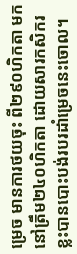ម្រេច មានការថយចុះ ពី២៩០ហិកតា មកនៅត្រឹម២៤០ហិកតា ដោយសារកសិករខ្លះបានបោះបង់របរដាំម្រេចនេះចោល។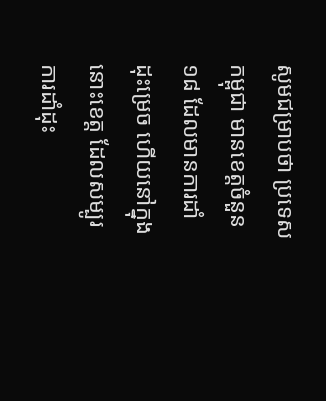សូមជម្រាបថា ប្រទេសកម្ពុជា មានខេត្តចំនួន១៨ ដែលមានការដាំដុះម្រេច ហើយនៅក្នុងនោះខេត្ត ដែលសម្បូរការដាំដុះ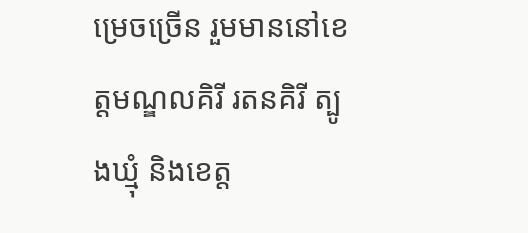ម្រេចច្រើន រួមមាននៅខេត្តមណ្ឌលគិរី រតនគិរី ត្បូងឃ្មុំ និងខេត្ត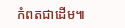កំពតជាដើម៕